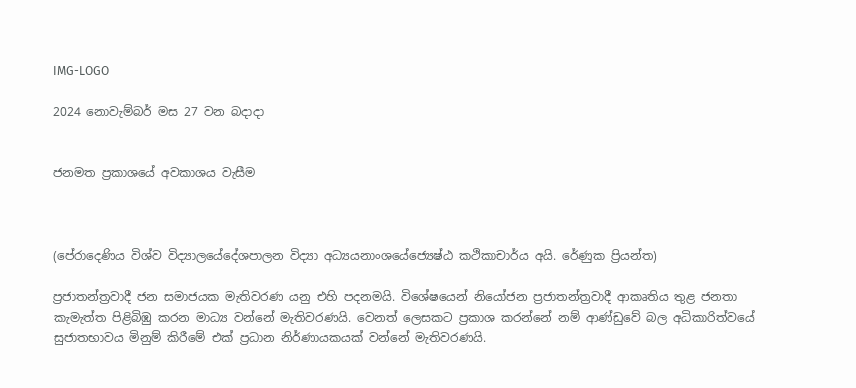IMG-LOGO

2024 නොවැම්බර් මස 27 වන බදාදා


ජනමත ප්‍රකාශයේ අවකාශය වැසීම



(පේරාදෙණිය විශ්ව විද්‍යාලයේදේශපාලන විද්‍යා අධ්‍යයනාංශයේජ්‍යෙෂ්ඨ කථිකාචාර්ය අයි. රේණුක ප්‍රියන්ත)

ප්‍රජාතන්ත්‍රවාදී ජන සමාජයක මැතිවරණ යනු එහි පදනමයි. විශේෂයෙන් නියෝජන ප්‍රජාතන්ත්‍රවාදී ආකෘතිය තුළ ජනතා කැමැත්ත පිළිබිඹු කරන මාධ්‍ය වන්නේ මැතිවරණයි. වෙනත් ලෙසකට ප්‍රකාශ කරන්නේ නම් ආණ්ඩුවේ බල අධිකාරිත්වයේ සුජාතභාවය මිනුම් කිරීමේ එක් ප්‍රධාන නිර්ණායකයක් වන්නේ මැතිවරණයි.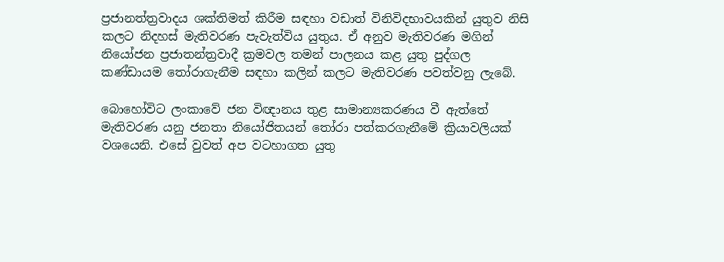ප්‍රජානත්ත්‍රවාදය ශක්තිමත් කිරීම සඳහා වඩාත් විනිවිදභාවයකින් යුතුව නිසි කලට නිදහස් මැතිවරණ පැවැත්විය යුතුය. ඒ අනුව මැතිවරණ මගින් නියෝජන ප්‍රජාතන්ත්‍රවාදී ක්‍රමවල තමන් පාලනය කළ යුතු පුද්ගල කණ්ඩායම තෝරාගැනීම සඳහා කලින් කලට මැතිවරණ පවත්වනු ලැබේ.

බොහෝවිට ලංකාවේ ජන විඥානය තුළ සාමාන්‍යකරණය වී ඇත්තේ මැතිවරණ යනු ජනතා නියෝජිතයන් තෝරා පත්කරගැනීමේ ක්‍රියාවලියක් වශයෙනි. එසේ වුවත් අප වටහාගත යුතු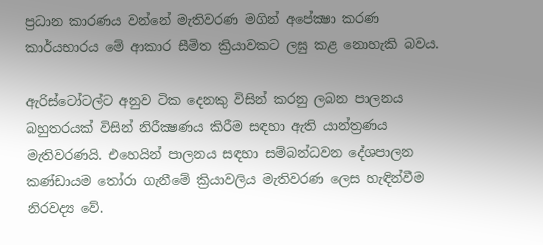ප්‍රධාන කාරණය වන්නේ මැතිවරණ මගින් අපේක්‍ෂා කරණ කාර්යභාරය මේ ආකාර සීමිත ක්‍රියාවකට ලඝු කළ නොහැකි බවය.

ඇරිස්ටෝටල්ට අනුව ටික දෙනකු විසින් කරනු ලබන පාලනය බහුතරයක් විසින් නිරීක්‍ෂණය කිරීම සඳහා ඇති යාන්ත්‍රණය මැතිවරණයි. එහෙයින් පාලනය සඳහා සම්බන්ධවන දේශපාලන කණ්ඩායම තෝරා ගැනීමේ ක්‍රියාවලිය මැතිවරණ ලෙස හැඳින්වීම නිරවද්‍ය වේ.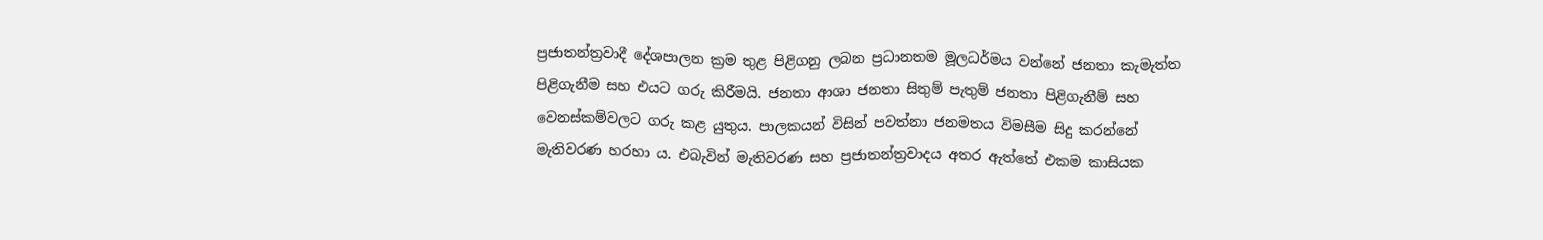ප්‍රජාතන්ත්‍රවාදී දේශපාලන ක්‍රම තුළ පිළිගනු ලබන ප්‍රධානතම මූලධර්මය වන්නේ ජනතා කැමැත්ත පිළිගැනීම සහ එයට ගරු කිරීමයි. ජනතා ආශා ජනතා සිතුම් පැතුම් ජනතා පිළිගැනීම් සහ වෙනස්කම්වලට ගරු කළ යුතුය. පාලකයන් විසින් පවත්නා ජනමතය විමසීම සිදු කරන්නේ මැතිවරණ හරහා ය. එබැවින් මැතිවරණ සහ ප්‍රජාතන්ත්‍රවාදය අතර ඇත්තේ එකම කාසියක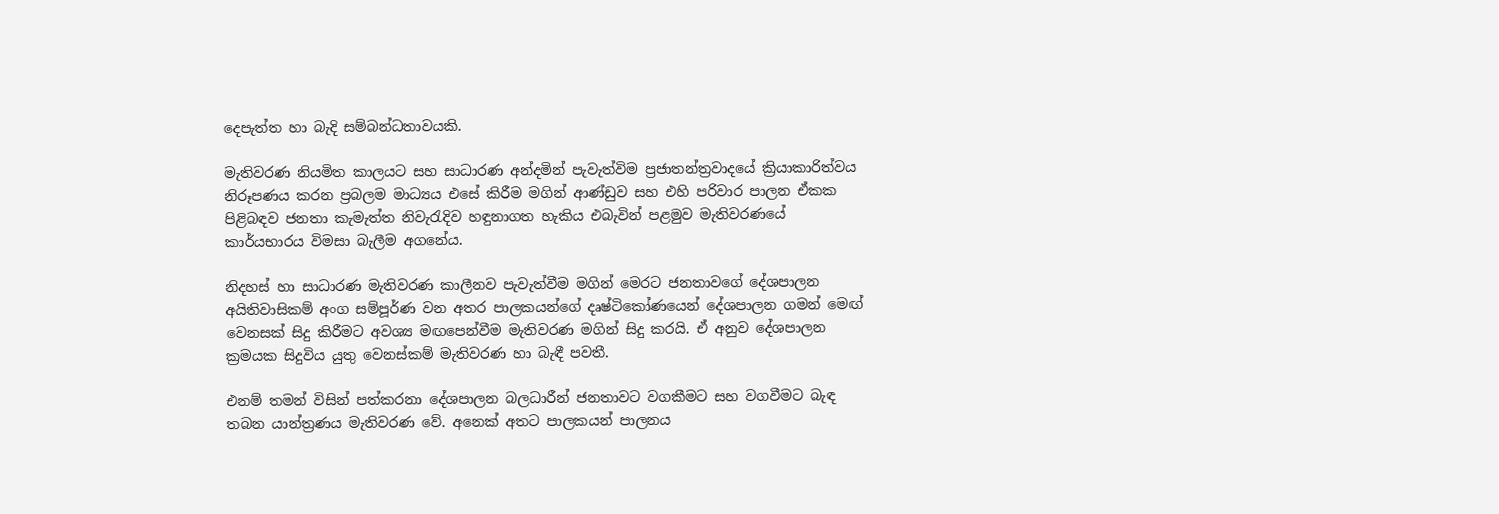දෙපැත්ත හා බැදි සම්බන්ධතාවයකි.

මැතිවරණ නියමිත කාලයට සහ සාධාරණ අන්දමින් පැවැත්විම ප්‍රජාතන්ත්‍රවාදයේ ක්‍රියාකාරිත්වය නිරූපණය කරන ප්‍රබලම මාධ්‍යය එසේ කිරීම මගින් ආණ්ඩුව සහ එහි පරිවාර පාලන ඒකක පිළිබඳව ජනතා කැමැත්ත නිවැරැදිව හඳුනාගත හැකිය එබැවින් පළමුව මැතිවරණයේ කාර්යභාරය විමසා බැලීම අගනේය.

නිදහස් හා සාධාරණ මැතිවරණ කාලීනව පැවැත්වීම මගින් මෙරට ජනතාවගේ දේශපාලන අයිතිවාසිකම් අංග සම්පූර්ණ වන අතර පාලකයන්ගේ දෘෂ්ටිකෝණයෙන් දේශපාලන ගමන් මෙඟ් වෙනසක් සිදු කිරීමට අවශ්‍ය මඟපෙන්වීම මැතිවරණ මගින් සිදු කරයි. ඒ අනුව දේශපාලන ක්‍රමයක සිදුවිය යුතු වෙනස්කම් මැතිවරණ හා බැඳී පවතී.

එනම් තමන් විසින් පත්කරනා දේශපාලන බලධාරීන් ජනතාවට වගකීමට සහ වගවීමට බැඳ තබන යාන්ත්‍රණය මැතිවරණ වේ. අනෙක් අතට පාලකයන් පාලනය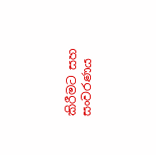කිරීමට සහ සංවරණය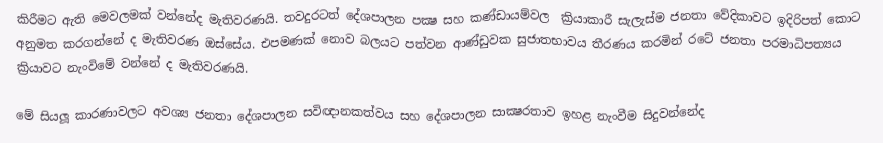කිරීමට ඇති මෙවලමක් වන්නේද මැතිවරණයි. තවදුරටත් දේශපාලන පක්‍ෂ සහ කණ්ඩායම්වල  ක්‍රියාකාරී සැලැස්ම ජනතා වේදිකාවට ඉදිරිපත් කොට අනුමත කරගන්නේ ද මැතිවරණ ඔස්සේය. එපමණක් නොව බලයට පත්වන ආණ්ඩුවක සුජාතභාවය තීරණය කරමින් රටේ ජනතා පරමාධිපත්‍යය ක්‍රියාවට නැංවිමේ වන්නේ ද මැතිවරණයි.

මේ සියලූ කාරණාවලට අවශ්‍ය ජනතා දේශපාලන සවිඥානකත්වය සහ දේශපාලන සාක්‍ෂරතාව ඉහළ නැංවීම සිදුවන්නේද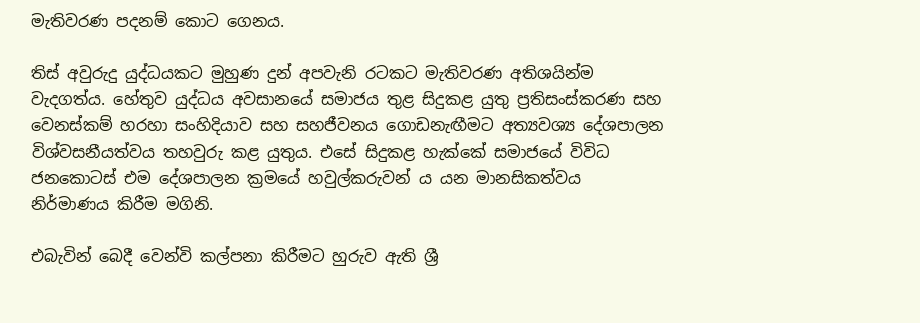මැතිවරණ පදනම් කොට ගෙනය.

තිස් අවුරුදු යුද්ධයකට මුහුණ දුන් අපවැනි රටකට මැතිවරණ අතිශයින්ම වැදගත්ය. හේතුව යුද්ධය අවසානයේ සමාජය තුළ සිදුකළ යුතු ප්‍රතිසංස්කරණ සහ වෙනස්කම් හරහා සංහිදියාව සහ සහජීවනය ගොඩනැඟීමට අත්‍යවශ්‍ය දේශපාලන විශ්වසනීයත්වය තහවුරු කළ යුතුය. එසේ සිදුකළ හැක්කේ සමාජයේ විවිධ ජනකොටස් එම දේශපාලන ක්‍රමයේ හවුල්කරුවන් ය යන මානසිකත්වය නිර්මාණය කිරීම මගිනි.

එබැවින් බෙදී වෙන්වි කල්පනා කිරීමට හුරුව ඇති ශ්‍රී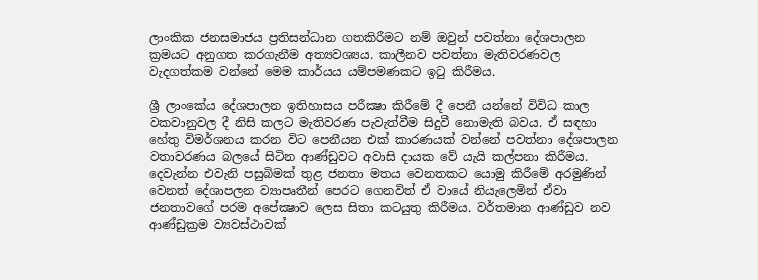ලාංකික ජනසමාජය ප්‍රතිසන්ධාන ගතකිරීමට නම් ඔවුන් පවත්නා දේශපාලන ක්‍රමයට අනුගත කරගැනීම අත්‍යවශ්‍යය. කාලීනව පවත්නා මැතිවරණවල වැදගත්කම වන්නේ මෙම කාර්යය යම්පමණකට ඉටු කිරීමය.

ශ්‍රී ලාංකේය දේශපාලන ඉතිහාසය පරීක්‍ෂා කිරීමේ දී පෙනී යන්නේ විවිධ කාල වකවානුවල දී නිසි කලට මැතිවරණ පැවැත්වීම සිදුවී නොමැති බවය. ඒ සඳහා හේතු විමර්ශනය කරන විට පෙනීයන එක් කාරණයක් වන්නේ පවත්නා දේශපාලන වතාවරණය බලයේ සිටින ආණ්ඩුවට අවාසි දායක වේ යැයි කල්පනා කිරීමය. දෙවැන්න එවැනි පසුබිමක් තුළ ජනතා මතය වෙනතකට යොමු කිරීමේ අරමුණින් වෙනත් දේශාපලන ව්‍යාපෘතීන් පෙරට ගෙනවිත් ඒ වායේ නියැලෙමින් ඒවා ජනතාවගේ පරම අපේක්‍ෂාව ලෙස සිතා කටයුතු කිරීමය. වර්තමාන ආණ්ඩුව නව ආණ්ඩුක්‍රම ව්‍යවස්ථාවක්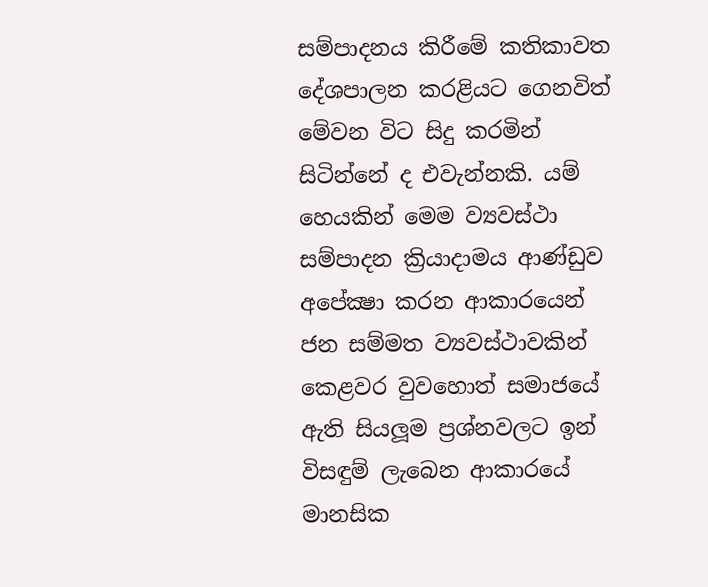සම්පාදනය කිරීමේ කතිකාවත දේශපාලන කරළියට ගෙනවිත් මේවන විට සිදු කරමින් සිටින්නේ ද එවැන්නකි. යම් හෙයකින් මෙම ව්‍යවස්ථා සම්පාදන ක්‍රියාදාමය ආණ්ඩුව අපේක්‍ෂා කරන ආකාරයෙන් ජන සම්මත ව්‍යවස්ථාවකින් කෙළවර වුවහොත් සමාජයේ ඇති සියලූම ප්‍රශ්නවලට ඉන් විසඳුම් ලැබෙන ආකාරයේ මානසික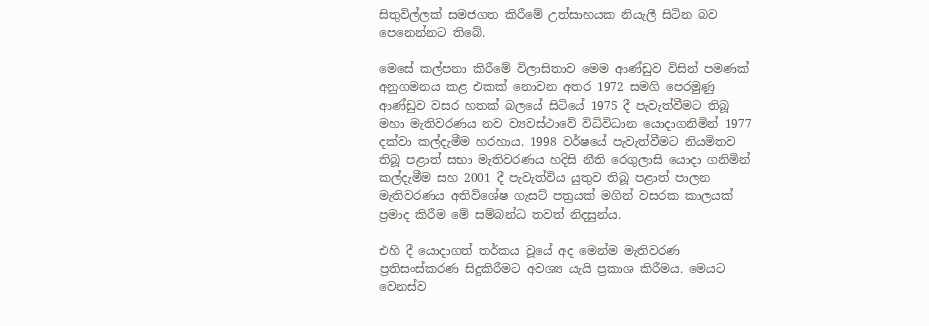සිතුවිල්ලක් සමජගත කිරීමේ උත්සාහයක නියැලී සිටින බව පෙනෙන්නට තිබේ.

මෙසේ කල්පනා කිරීමේ විලාසිතාව මෙම ආණ්ඩුව විසින් පමණක් අනුගමනය කළ එකක් නොවන අතර 1972 සමගි පෙරමුණු ආණ්ඩුව වසර හතක් බලයේ සිටියේ 1975 දී පැවැත්වීමට තිබූ මහා මැතිවරණය නව ව්‍යවස්ථාවේ විධිවිධාන යොදාගනිමින් 1977 දක්වා කල්දැමීම හරහාය. 1998 වර්ෂයේ පැවැත්වීමට නියමිතව තිබූ පළාත් සභා මැතිවරණය හදිසි නීති රෙගුලාසි යොදා ගනිමින් කල්දැමීම සහ 2001 දී පැවැත්විය යුතුව තිබූ පළාත් පාලන මැතිවරණය අතිවිශේෂ ගැසට් පත්‍රයක් මගින් වසරක කාලයක් ප්‍රමාද කිරීම මේ සම්බන්ධ තවත් නිදසුන්ය.

එහි දී යොදාගත් තර්කය වූයේ අද මෙන්ම මැතිවරණ ප්‍රතිසංස්කරණ සිදුකිරීමට අවශ්‍ය යැයි ප්‍රකාශ කිරීමය. මෙයට වෙනස්ව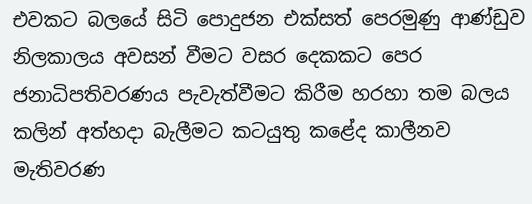එවකට බලයේ සිටි පොදුජන එක්සත් පෙරමුණු ආණ්ඩුව නිලකාලය අවසන් වීමට වසර දෙකකට පෙර ජනාධිපතිවරණය පැවැත්වීමට කිරීම හරහා තම බලය කලින් අත්හදා බැලීමට කටයුතු කළේද කාලීනව මැතිවරණ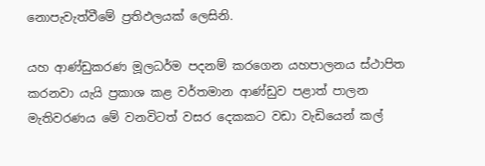නොපැවැත්වීමේ ප්‍රතිඵලයක් ලෙසිනි.

යහ ආණ්ඩුකරණ මූලධර්ම පදනම් කරගෙන යහපාලනය ස්ථාපිත කරනවා යැයි ප්‍රකාශ කළ වර්තමාන ආණ්ඩුව පළාත් පාලන මැතිවරණය මේ වනවිටත් වසර දෙකකට වඩා වැඩියෙන් කල්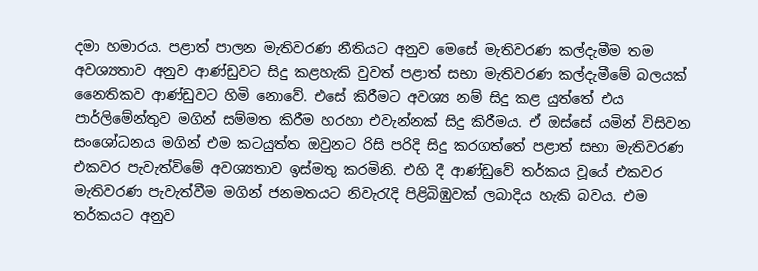දමා හමාරය. පළාත් පාලන මැතිවරණ නීතියට අනුව මෙසේ මැතිවරණ කල්දැමීම තම අවශ්‍යතාව අනුව ආණ්ඩුවට සිදු කළහැකි වුවත් පළාත් සභා මැතිවරණ කල්දැමීමේ බලයක් නෛතිකව ආණ්ඩුවට හිමි නොවේ. එසේ කිරීමට අවශ්‍ය නම් සිදු කළ යුත්තේ එය පාර්ලිමේන්තුව මගින් සම්මත කිරීම හරහා එවැන්නක් සිදු කිරීමය. ඒ ඔස්සේ යමින් විසිවන සංශෝධනය මගින් එම කටයුත්ත ඔවුනට රිසි පරිදි සිදු කරගත්තේ පළාත් සභා මැතිවරණ එකවර පැවැත්විමේ අවශ්‍යතාව ඉස්මතු කරමිනි. එහි දී ආණ්ඩුවේ තර්කය වූයේ එකවර මැතිවරණ පැවැත්වීම මගින් ජනමතයට නිවැරැදි පිළිබිඹුවක් ලබාදිය හැකි බවය. එම තර්කයට අනුව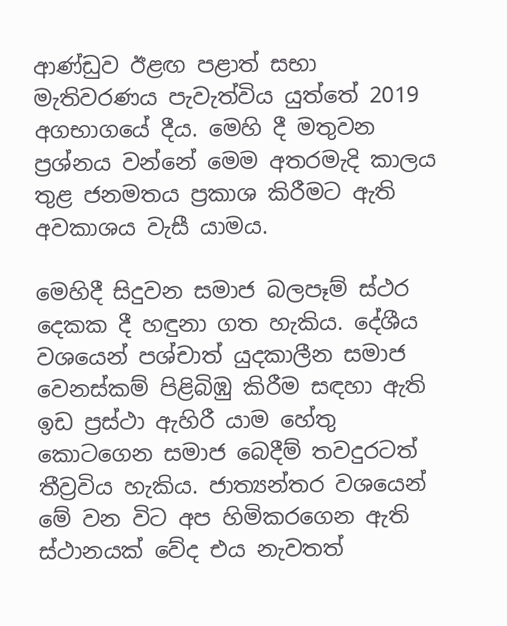ආණ්ඩුව ඊළඟ පළාත් සභා මැතිවරණය පැවැත්විය යුත්තේ 2019 අගභාගයේ දීය. මෙහි දී මතුවන ප්‍රශ්නය වන්නේ මෙම අතරමැදි කාලය තුළ ජනමතය ප්‍රකාශ කිරීමට ඇති අවකාශය වැසී යාමය.

මෙහිදී සිදුවන සමාජ බලපෑම් ස්ථර දෙකක දී හඳුනා ගත හැකිය. දේශීය වශයෙන් පශ්චාත් යුදකාලීන සමාජ වෙනස්කම් පිළිබිඹු කිරීම සඳහා ඇති ඉඩ ප්‍රස්ථා ඇහිරී යාම හේතු කොටගෙන සමාජ බෙදීම් තවදුරටත් තීව්‍රවිය හැකිය. ජාත්‍යන්තර වශයෙන් මේ වන විට අප හිමිකරගෙන ඇති ස්ථානයක් වේද එය නැවතත්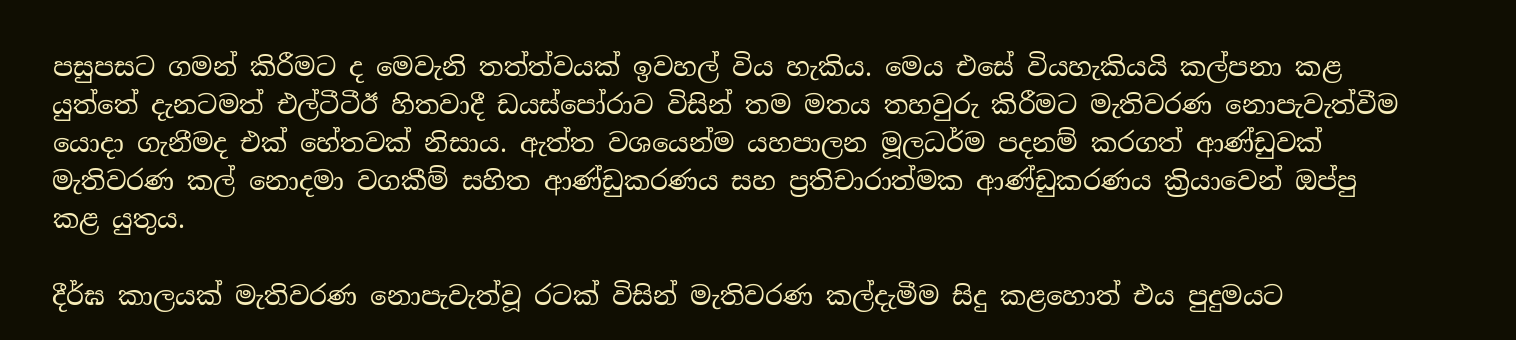පසුපසට ගමන් කිරීමට ද මෙවැනි තත්ත්වයක් ඉවහල් විය හැකිය. මෙය එසේ වියහැකියයි කල්පනා කළ යුත්තේ දැනටමත් එල්ටීටීඊ හිතවාදී ඩයස්පෝරාව විසින් තම මතය තහවුරු කිරීමට මැතිවරණ නොපැවැත්වීම යොදා ගැනීමද එක් හේතවක් නිසාය. ඇත්ත වශයෙන්ම යහපාලන මූලධර්ම පදනම් කරගත් ආණ්ඩුවක් මැතිවරණ කල් නොදමා වගකීම් සහිත ආණ්ඩුකරණය සහ ප්‍රතිචාරාත්මක ආණ්ඩුකරණය ක්‍රියාවෙන් ඔප්පු කළ යුතුය.

දීර්ඝ කාලයක් මැතිවරණ නොපැවැත්වූ රටක් විසින් මැතිවරණ කල්දැමීම සිදු කළහොත් එය පුදුමයට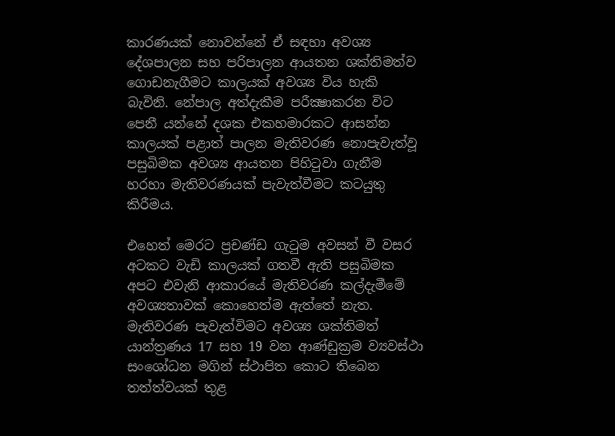කාරණයක් නොවන්නේ ඒ සඳහා අවශ්‍ය දේශපාලන සහ පරිපාලන ආයතන ශක්තිමත්ව ගොඩනැගීමට කාලයක් අවශ්‍ය විය හැකි බැවිනි. නේපාල අත්දැකීම පරීක්‍ෂාකරන විට පෙනී යන්නේ දශක එකහමාරකට ආසන්න කාලයක් පළාත් පාලන මැතිවරණ නොපැවැත්වූ පසුබිමක අවශ්‍ය ආයතන පිහිටුවා ගැනීම හරහා මැතිවරණයක් පැවැත්වීමට කටයුතු කිරීමය.

එහෙත් මෙරට ප්‍රචණ්ඩ ගැටුම අවසන් වී වසර අටකට වැඩි කාලයක් ගතවී ඇති පසුබිමක අපට එවැනි ආකාරයේ මැතිවරණ කල්දැමීමේ අවශ්‍යතාවක් කොහෙත්ම ඇත්තේ නැත. මැතිවරණ පැවැත්විමට අවශ්‍ය ශක්තිමත් යාන්ත්‍රණය 17 සහ 19 වන ආණ්ඩුක්‍රම ව්‍යවස්ථා සංශෝධන මගින් ස්ථාපිත කොට තිබෙන තත්ත්වයක් තුළ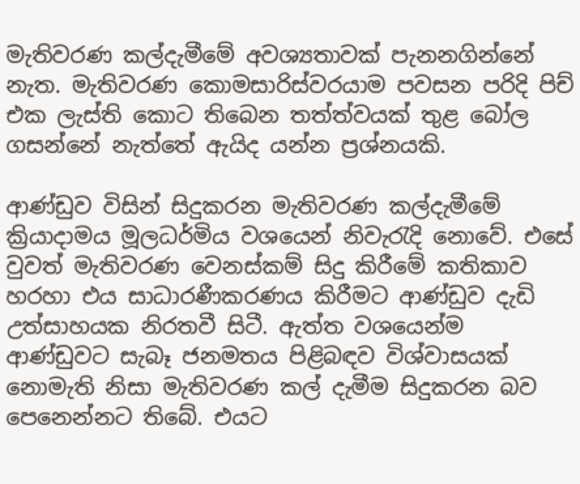මැතිවරණ කල්දැමීමේ අවශ්‍යතාවක් පැනනගින්නේ නැත. මැතිවරණ කොමසාරිස්වරයාම පවසන පරිදි පිච් එක ලැස්ති කොට තිබෙන තත්ත්වයක් තුළ බෝල ගසන්නේ නැත්තේ ඇයිද යන්න ප්‍රශ්නයකි.

ආණ්ඩුව විසින් සිදුකරන මැතිවරණ කල්දැමීමේ ක්‍රියාදාමය මූලධර්මිය වශයෙන් නිවැරැදි නොවේ. එසේ වුවත් මැතිවරණ වෙනස්කම් සිදු කිරීමේ කතිකාව හරහා එය සාධාරණීකරණය කිරීමට ආණ්ඩුව දැඩි උත්සාහයක නිරතවී සිටී. ඇත්ත වශයෙන්ම ආණ්ඩුවට සැබෑ ජනමතය පිළිබඳව විශ්වාසයක් නොමැති නිසා මැතිවරණ කල් දැමීම සිදුකරන බව පෙනෙන්නට තිබේ. එයට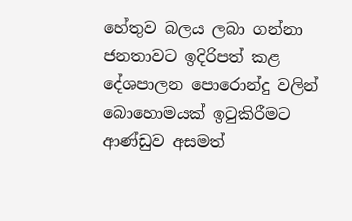හේතුව බලය ලබා ගන්නා ජනතාවට ඉදිරිපත් කළ දේශපාලන පොරොන්දු වලින් බොහොමයක් ඉටුකිරීමට ආණ්ඩුව අසමත්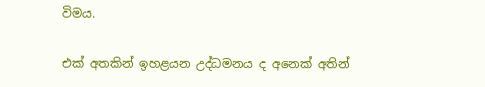විමය.

එක් අතකින් ඉහළයන උද්ධමනය ද අනෙක් අතින්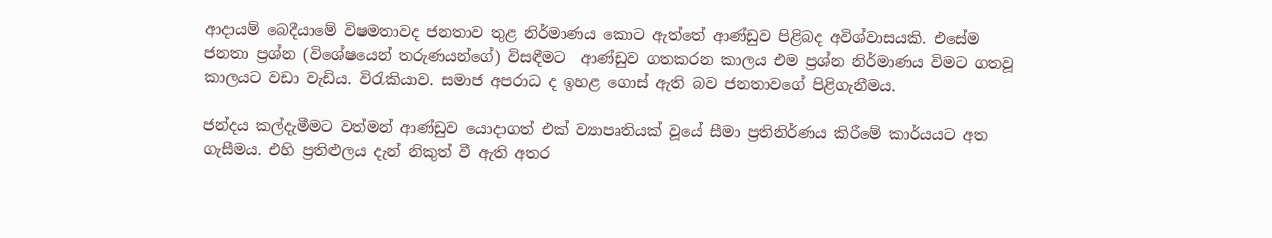ආදායම් බෙදීයාමේ විෂමතාවද ජනතාව තුළ නිර්මාණය කොට ඇත්තේ ආණ්ඩුව පිළිබද අවිශ්වාසයකි. එසේම ජනතා ප්‍රශ්න (විශේෂයෙන් තරුණයන්ගේ) විසඳීමට  ආණ්ඩුව ගතකරන කාලය එම ප්‍රශ්න නිර්මාණය විමට ගතවූ කාලයට වඩා වැඩිය. විරැකියාව. සමාජ අපරාධ ද ඉහළ ගොස් ඇති බව ජනතාවගේ පිළිගැනීමය.

ජන්දය කල්දැමීමට වත්මන් ආණ්ඩුව යොදාගත් එක් ව්‍යාපෘතියක් වූයේ සීමා ප්‍රතිනිර්ණය කිරීමේ කාර්යයට අත ගැසීමය. එහි ප්‍රතිළුලය දැන් නිකුත් වී ඇති අතර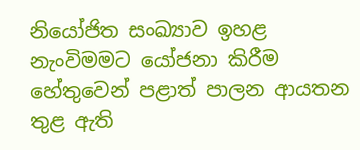නියෝජිත සංඛ්‍යාව ඉහළ නැංවිමමට යෝජනා කිරීම හේතුවෙන් පළාත් පාලන ආයතන තුළ ඇති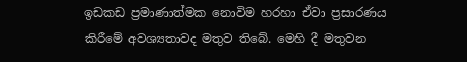ඉඩකඩ ප්‍රමාණාත්මක නොවිම හරහා ඒවා ප්‍රසාරණය කිරීමේ අවශ්‍යතාවද මතුව තිබේ. මෙහි දී මතුවන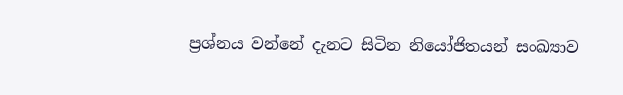ප්‍රශ්නය වන්නේ දැනට සිටින නියෝජිතයන් සංඛ්‍යාව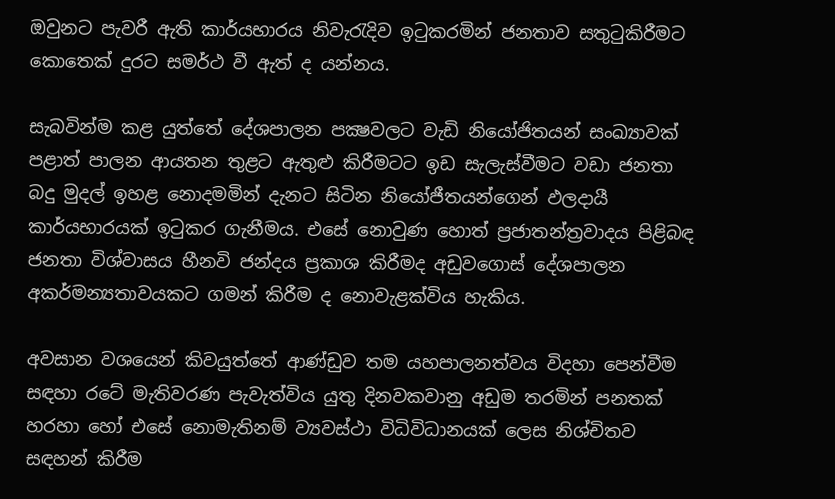ඔවුනට පැවරී ඇති කාර්යභාරය නිවැරැදිව ඉටුකරමින් ජනතාව සතුටුකිරීමට කොතෙක් දුරට සමර්ථ වී ඇත් ද යන්නය.

සැබවින්ම කළ යුත්තේ දේශපාලන පක්‍ෂවලට වැඩි නියෝජිතයන් සංඛ්‍යාවක් පළාත් පාලන ආයතන තුළට ඇතුළු කිරීමටට ඉඩ සැලැස්වීමට වඩා ජනතා බදු මුදල් ඉහළ නොදමමින් දැනට සිටින නියෝජීතයන්ගෙන් ඵලදායී කාර්යභාරයක් ඉටුකර ගැනීමය. එසේ නොවුණ හොත් ප්‍රජාතන්ත්‍රවාදය පිළිබඳ ජනතා විශ්වාසය හීනවි ජන්දය ප්‍රකාශ කිරීමද අඩුවගොස් දේශපාලන අකර්මන්‍යතාවයකට ගමන් කිරීම ද නොවැළක්විය හැකිය.

අවසාන වශයෙන් කිවයුත්තේ ආණ්ඩුව තම යහපාලනත්වය විදහා පෙන්වීම සඳහා රටේ මැතිවරණ පැවැත්විය යුතු දිනවකවානු අඩුම තරමින් පනතක් හරහා හෝ එසේ නොමැතිනම් ව්‍යවස්ථා විධිවිධානයක් ලෙස නිශ්චිතව සඳහන් කිරීම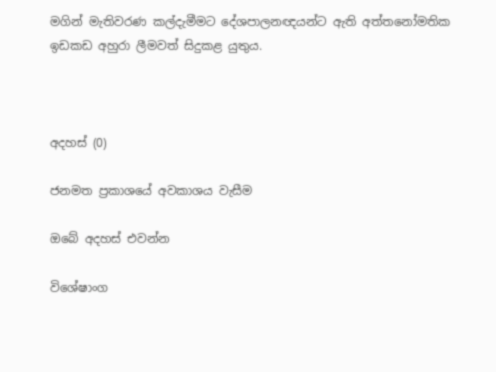මගින් මැතිවරණ කල්දැමීමට දේශපාලනඥයන්ට ඇති අත්තනෝමතික ඉඩකඩ අහුරා ලීමවත් සිදුකළ යුතුය.



අදහස් (0)

ජනමත ප්‍රකාශයේ අවකාශය වැසීම

ඔබේ අදහස් එවන්න

විශේෂාංග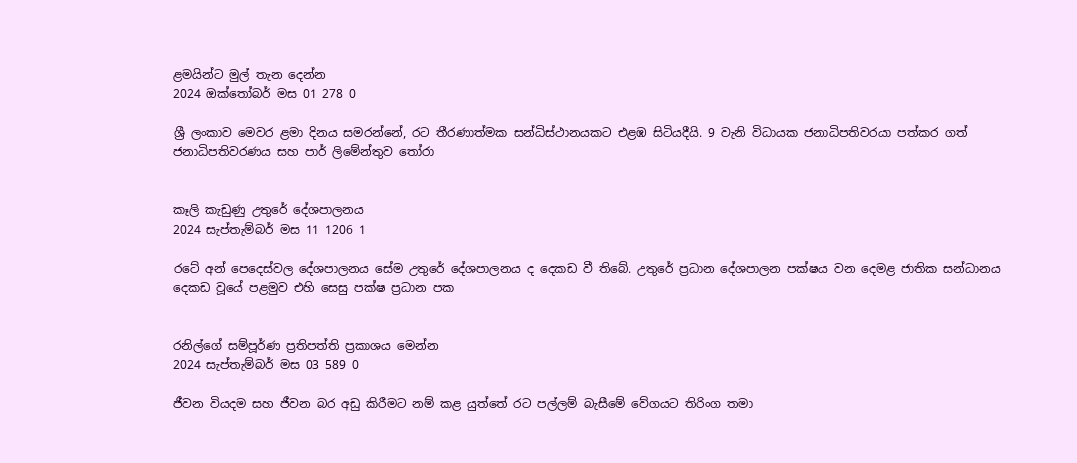ළමයින්ට මුල් තැන දෙන්න
2024 ඔක්තෝබර් මස 01 278 0

ශ්‍රී ලංකාව මෙවර ළමා දිනය සමරන්නේ, රට තීරණාත්මක සන්ධිස්ථානයකට එළඹ සිටියදීයි. 9 වැනි විධායක ජනාධිපතිවරයා පත්කර ගත් ජනාධිපතිවරණය සහ පාර් ලිමේන්තුව තෝරා


කෑලි කැඩුණු උතුරේ දේශපාලනය
2024 සැප්තැම්බර් මස 11 1206 1

රටේ අන් පෙදෙස්වල දේශපාලනය සේම උතුරේ දේශපාලනය ද දෙකඩ වී තිබේ. උතුරේ ප්‍රධාන දේශපාලන පක්ෂය වන දෙමළ ජාතික සන්ධානය දෙකඩ වූයේ පළමුව එහි සෙසු පක්ෂ ප්‍රධාන පක


රනිල්ගේ සම්පූර්ණ ප්‍රතිපත්ති ප්‍රකාශය මෙන්න
2024 සැප්තැම්බර් මස 03 589 0

ජීවන වියදම සහ ජීවන බර අඩු කිරීමට නම් කළ යුත්තේ රට පල්ලම් බැසීමේ වේගයට තිරිංග තමා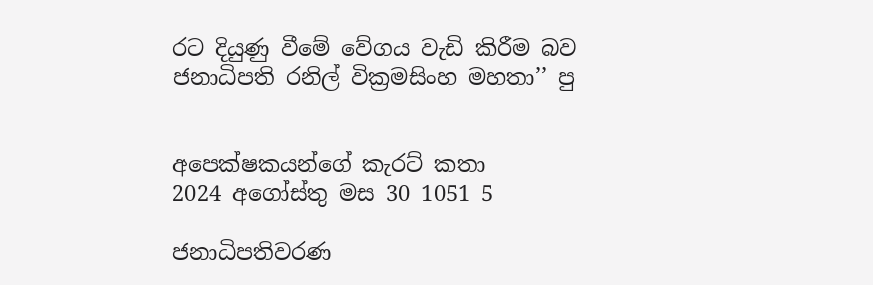රට දියුණු වීමේ වේගය වැඩි කිරීම බව ජනාධිපති රනිල් වික්‍රමසිංහ මහතා’’ පු


අපෙක්ෂකයන්ගේ කැරට් කතා
2024 අගෝස්තු මස 30 1051 5

ජනාධිපතිවරණ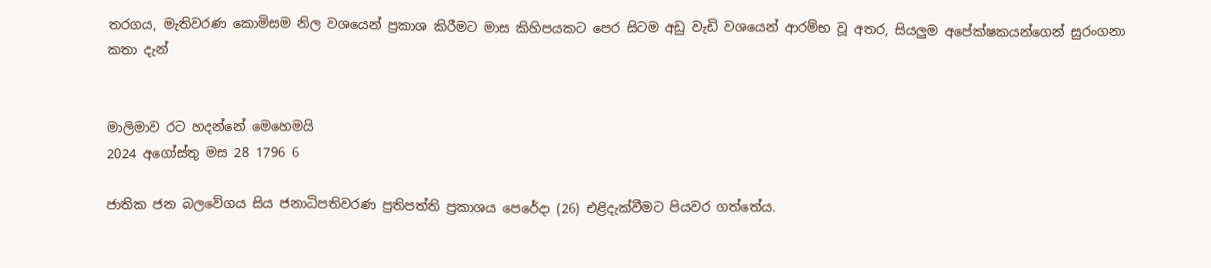තරගය, මැතිවරණ කොමිසම නිල වශයෙන් ප්‍රකාශ කිරීමට මාස කිහිපයකට පෙර සිටම අඩු වැඩි වශයෙන් ආරම්භ වූ අතර, සියලුම අපේක්ෂකයන්ගෙන් සුරංගනා කතා දැන්


මාලිමාව රට හදන්නේ මෙහෙමයි
2024 අගෝස්තු මස 28 1796 6

ජාතික ජන බලවේගය සිය ජනාධිපතිවරණ ප්‍රතිපත්ති ප්‍රකාශය පෙරේදා (26) එළිදැක්වීමට පියවර ගත්තේය.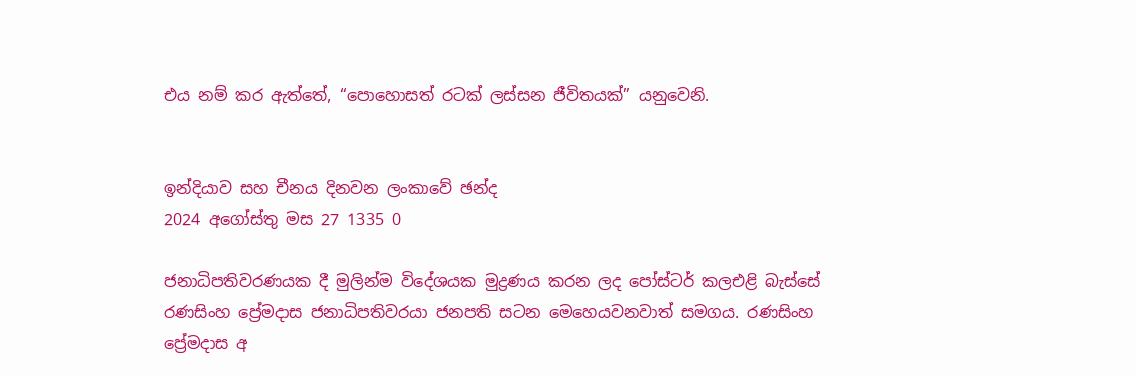එය නම් කර ඇත්තේ, “පොහොසත් රටක් ලස්සන ජීවිතයක්” යනුවෙනි.


ඉන්දියාව සහ චීනය දිනවන ලංකාවේ ඡන්ද
2024 අගෝස්තු මස 27 1335 0

ජනාධිපතිවරණයක දී මුලින්ම විදේශයක මුද්‍රණය කරන ලද පෝස්ටර් කලඑළි බැස්සේ රණසිංහ ප්‍රේමදාස ජනාධිපතිවරයා ජනපති සටන මෙහෙයවනවාත් සමගය. රණසිංහ ප්‍රේමදාස අ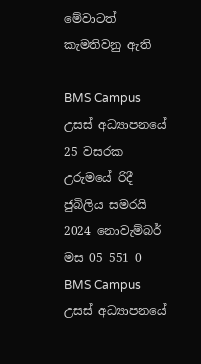මේවාටත් කැමතිවනු ඇති

BMS Campus උසස් අධ්‍යාපනයේ 25 වසරක උරුමයේ රිදී ජුබිලිය සමරයි 2024 නොවැම්බර් මස 05 551 0
BMS Campus උසස් අධ්‍යාපනයේ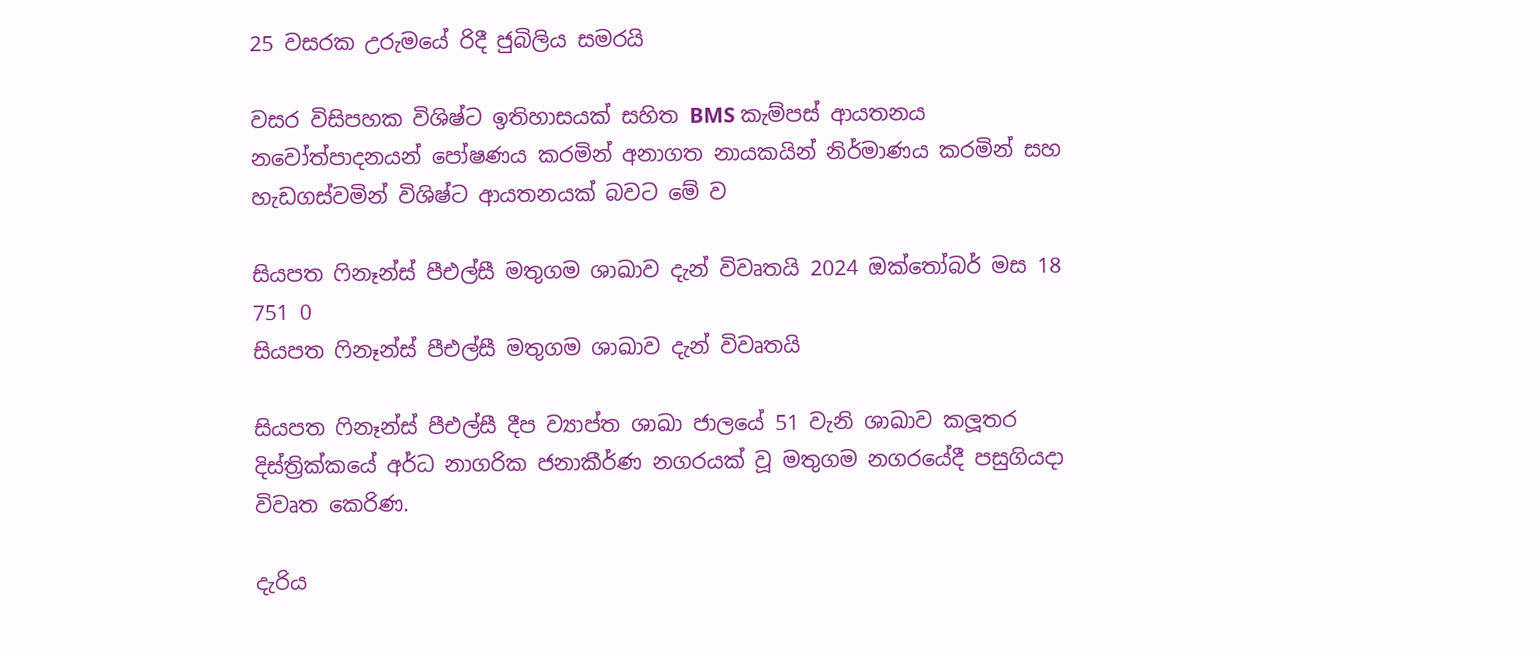25 වසරක උරුමයේ රිදී ජුබිලිය සමරයි

වසර විසිපහක විශිෂ්ට ඉතිහාසයක් සහිත BMS කැම්පස් ආයතනය නවෝත්පාදනයන් පෝෂණය කරමින් අනාගත නායකයින් නිර්මාණය කරමින් සහ හැඩගස්වමින් විශිෂ්ට ආයතනයක් බවට මේ ව

සියපත ෆිනෑන්ස් පීඑල්සී මතුගම ශාඛාව දැන් විවෘතයි 2024 ඔක්තෝබර් මස 18 751 0
සියපත ෆිනෑන්ස් පීඑල්සී මතුගම ශාඛාව දැන් විවෘතයි

සියපත ෆිනෑන්ස් පීඑල්සී දීප ව්‍යාප්ත ශාඛා ජාලයේ 51 වැනි ශාඛාව කලූතර දිස්ත්‍රික්කයේ අර්ධ නාගරික ජනාකීර්ණ නගරයක් වූ මතුගම නගරයේදී පසුගියදා විවෘත කෙරිණ.

දැරිය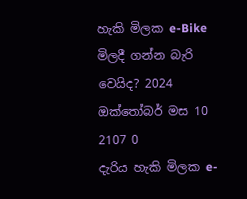හැකි මිලක e-Bike මිලදී ගන්න බැරි වෙයිද? 2024 ඔක්තෝබර් මස 10 2107 0
දැරිය හැකි මිලක e-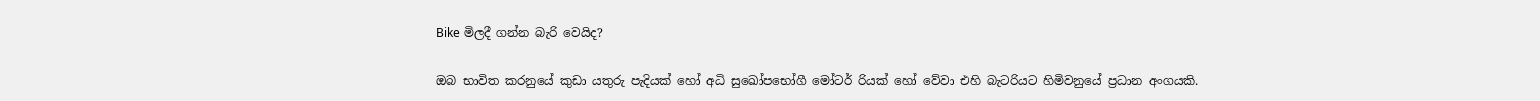Bike මිලදී ගන්න බැරි වෙයිද?

ඔබ භාවිත කරනුයේ කුඩා යතුරු පැදියක් හෝ අධි සුඛෝපභෝගී මෝටර් රියක් හෝ වේවා එහි බැටරියට හිමිවනුයේ ප්‍රධාන අංගයකි.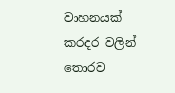වාහනයක් කරදර වලින් තොරව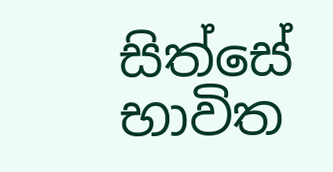සිත්සේ භාවිත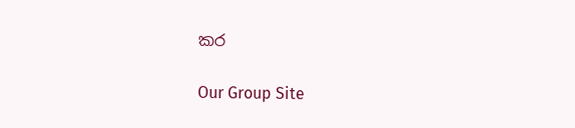කර

Our Group Site